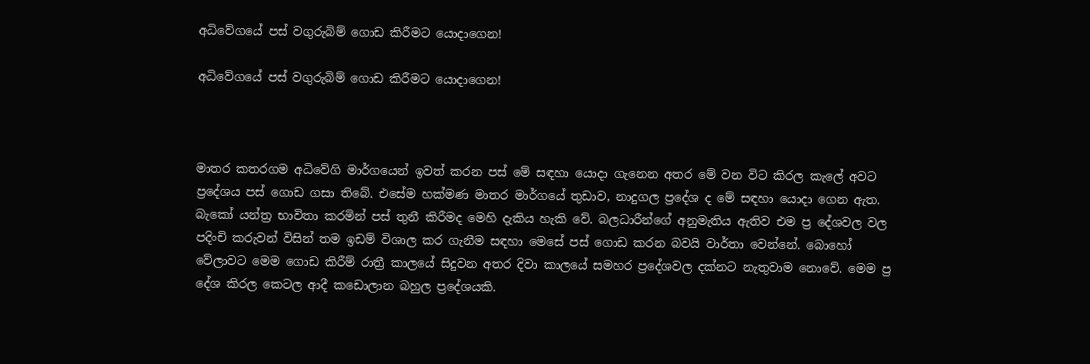අධිවේගයේ පස් වගුරුබිම් ගොඩ කිරීමට යොදාගෙන!

අධිවේගයේ පස් වගුරුබිම් ගොඩ කිරීමට යොදාගෙන!



මාතර කතරගම අධිවේගි මාර්ගයෙන් ඉවත් කරන පස් මේ සඳහා යොදා ගැනෙන අතර මේ වන විට කිරල කැලේ අවට ප්‍රදේශය පස් ගොඩ ගසා තිබේ. එසේම හක්මණ මාතර මාර්ගයේ තුඩාව, නාදුගල ප්‍රදේශ ද මේ සඳහා යොදා ගෙන ඇත. බැකෝ යන්ත්‍ර භාවිතා කරමින් පස් තුනී කිරීමද මෙහි දැකිය හැකි වේ. බලධාරීන්ගේ අනුමැතිය ඇතිව එම ප්‍ර දේශවල වල පදිංචි කරුවන් විසින් තම ඉඩම් විශාල කර ගැනීම සඳහා මෙසේ පස් ගොඩ කරන බවයි වාර්තා වෙන්නේ. බොහෝ වේලාවට මෙම ගොඩ කිරීම් රාත්‍රී කාලයේ සිදුවන අතර දිවා කාලයේ සමහර ප්‍රදේශවල දක්නට නැතුවාම නොවේ. මෙම ප්‍ර දේශ කිරල කෙටල ආදී කඩොලාන බහුල ප්‍රදේශයකි.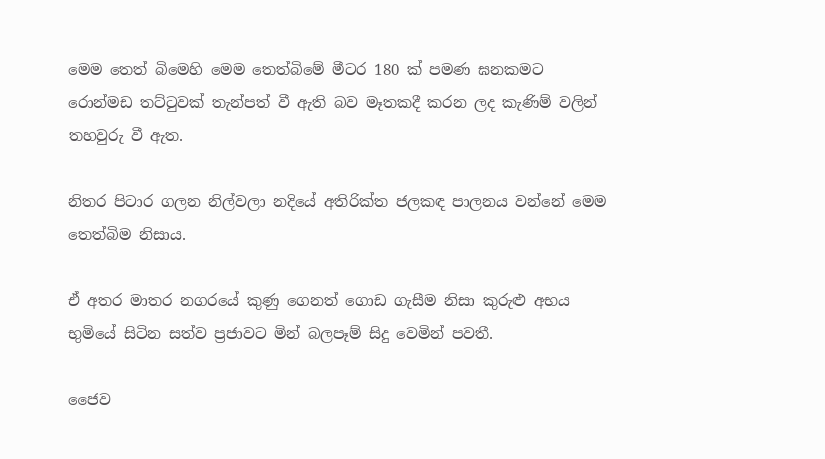මෙම තෙත් බිමෙහි මෙම තෙත්බිමේ මීටර 180 ක් පමණ ඝනකමට රොන්මඩ තට්ටුවක් තැන්පත් වී ඇති බව මෑතකදී කරන ලද කැණිම් වලින් තහවුරු වී ඇත.

නිතර පිටාර ගලන නිල්වලා නදියේ අතිරික්ත ජලකඳ පාලනය වන්නේ මෙම තෙත්බිම නිසාය.

ඒ අතර මාතර නගරයේ කුණු ගෙනත් ගොඩ ගැසීම නිසා කුරුළු අභය භුමියේ සිටින සත්ව ප්‍රජාවට ‍මින් බලපෑම් සිදු වෙමින් පවතී.

ජෛව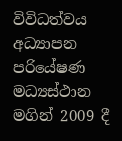විවිධත්වය අධ්‍යාපන පරියේෂණ මධ්‍යස්ථාන මගින් 2009 දී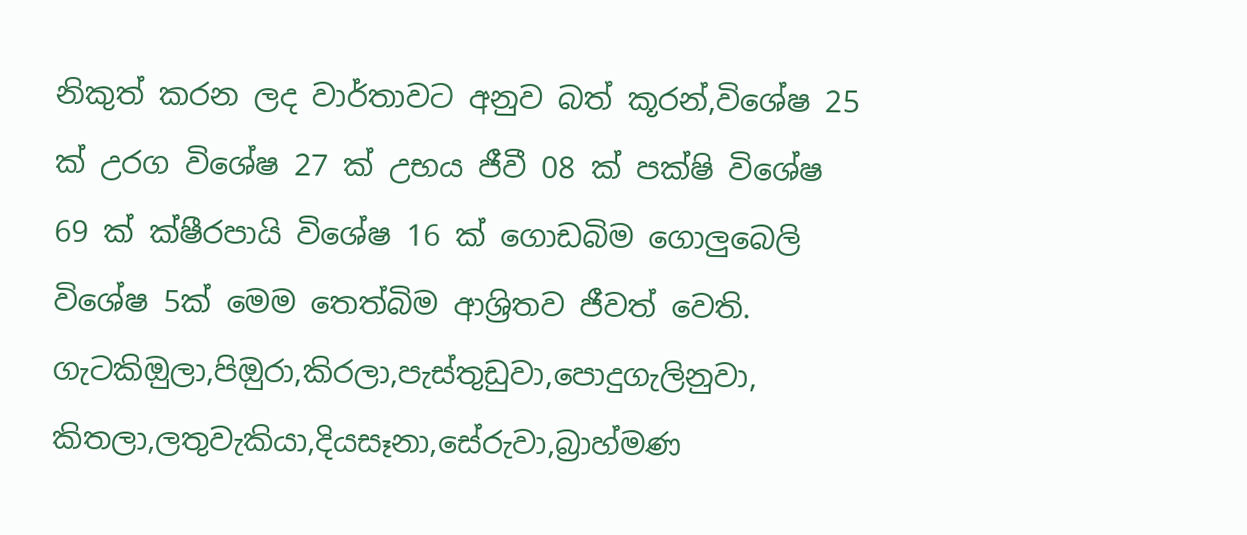නිකුත් කරන ලද වාර්තාවට අනුව බත් කූරන්,විශේෂ 25 ක් උරග විශේෂ 27 ක් උභය ජීවී 08 ක් පක්ෂි විශේෂ 69 ක් ක්ෂීරපායි විශේෂ 16 ක් ගොඩබිම ගොලුබෙලි විශේෂ 5ක් මෙම තෙත්බිම ආශ්‍රිතව ජීවත් වෙති. ගැටකිඔුලා,පිඔුරා,කිරලා,පැස්තුඩුවා,පොදුගැලිනුවා, කිතලා,ලතුවැකියා,දියසෑනා,සේරුවා,බ්‍රාහ්මණ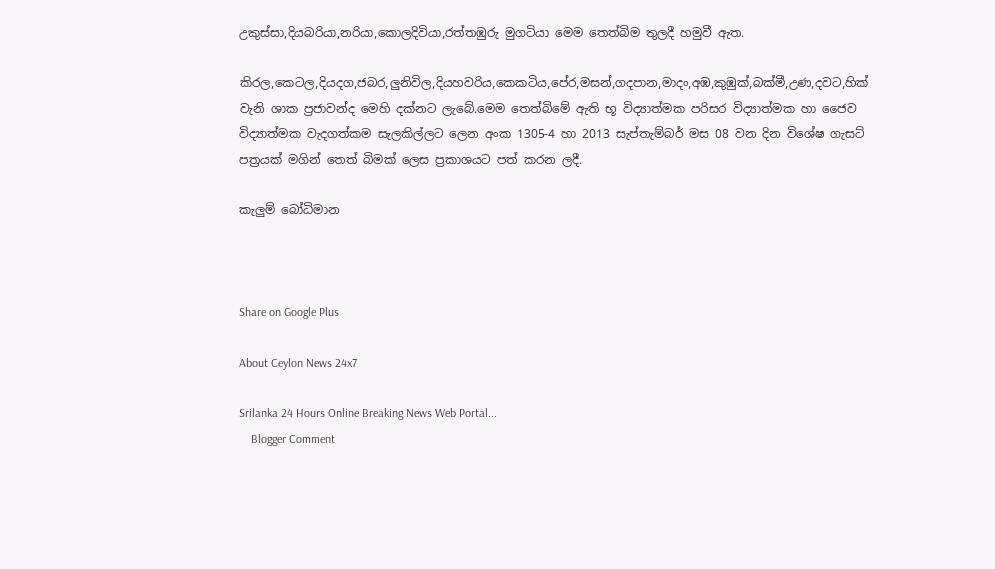උකුස්සා,දියබරියා,නරියා,කොලදිවියා,රත්තඹුරු මුගටියා මෙම තෙත්බිම තුලදී හමුවී ඇත.

කිරල,කෙටල,දියදග,ජබර,ලුනිවිල,දියහවරිය,කෙකටිය,පේර,මසන්,ගදපාන,මාදං,අඹ,කුඹුක්,බක්මී,උණ,දවට,හික් වැනි ශාක ප්‍රජාවන්ද මෙහි දක්නට ලැබේ.මෙම තෙත්බිමේ ඇති භූ විද්‍යාත්මක පරිසර විද්‍යාත්මක හා ජෛව විද්‍යාත්මක වැදගත්කම සැලකිල්ලට ලෙන අංක 1305-4 හා 2013 සැප්තැම්බර් මස 08 වන දින විශේෂ ගැසට් පත්‍රයක් මගින් තෙත් බිමක් ලෙස ප්‍රකාශයට පත් කරන ලදී.

කැලුම් බෝධිමාන



Share on Google Plus

About Ceylon News 24x7

Srilanka 24 Hours Online Breaking News Web Portal...
    Blogger Comment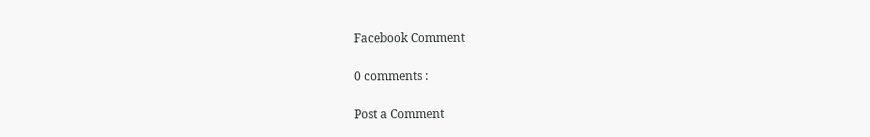Facebook Comment

0 comments :

Post a Comment